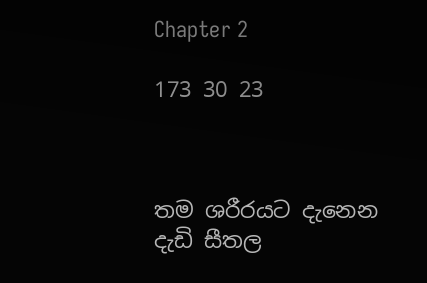Chapter 2

173 30 23



තම ශරීරයට දැනෙන දැඩි සීතල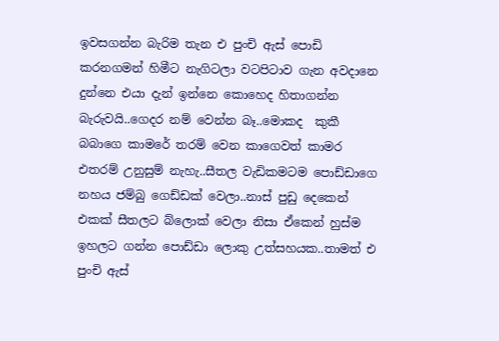ඉවසගන්න බැරිම තැන එ පුංචි ඇස් පොඩි කරනගමන් හිමීට නැගිටලා වටපිටාව ගැන අවදානෙ දුන්නෙ එයා දැන් ඉන්නෙ කොහෙද හිතාගන්න බැරුවයි..ගෙදර නම් වෙන්න බෑ..මොකද  කුකී බබාගෙ කාමරේ තරම් වෙන කාගෙවත් කාමර එතරම් උනුසුම් නැහැ..සීතල වැඩිකමටම පොඩ්ඩාගෙ  නහය ජම්බු ගෙඩ්ඩක් වෙලා..නාස් පුඩු දෙකෙන් එකක් සීතලට බ්ලොක් වෙලා නිසා ඒකෙන් හුස්ම ඉහලට ගන්න පොඩ්ඩා ලොකු උත්සහයක..තාමත් එ පුංචි ඇස්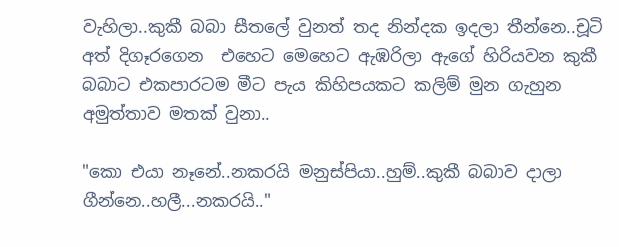වැහිලා..කුකී බබා සීතලේ වුනත් තද නින්දක ඉදලා තීන්නෙ..චූටි අත් දිගෑරගෙන  එහෙට මෙහෙට ඇඹරිලා ඇගේ හිරියවන කුකී බබාට එකපාරටම මීට පැය කිහිපයකට කලිම් මුන ගැහුන අමුත්තාව මතක් වුනා..

"කො එයා නෑනේ..නකරයි මනුස්පියා..හුම්..කුකී බබාව දාලා ගීන්නෙ..හලී...නකරයි.."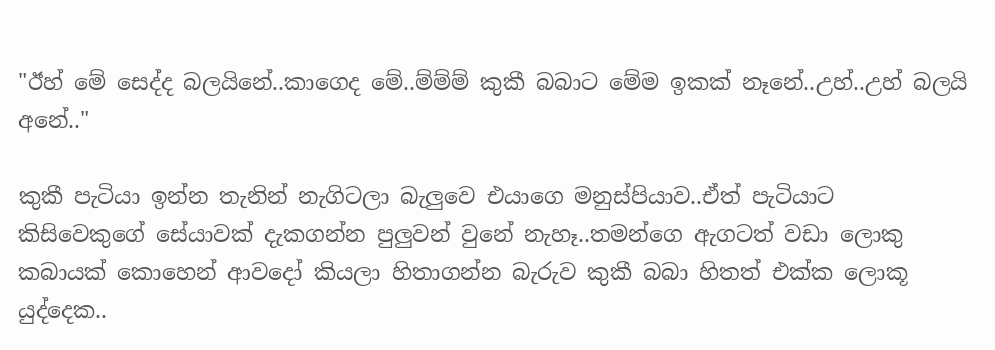"ඊහ් මේ සෙද්ද බලයිනේ..කාගෙද මේ..ම්ම්ම් කුකී බබාට මේම ඉකක් නෑනේ..උහ්..උහ් බලයි අනේ.."

කුකී පැටියා ඉන්න තැනින් නැගිටලා බැලුවෙ එයාගෙ මනුස්පියාව..ඒත් පැටියාට කිසිවෙකුගේ සේයාවක් දැකගන්න පුලුවන් වුනේ නැහෑ..තමන්ගෙ ඇගටත් වඩා ලොකු කබායක් කොහෙන් ආවදෝ කියලා හිතාගන්න බැරුව කුකී බබා හිතත් එක්ක ලොකූ යුද්දෙක..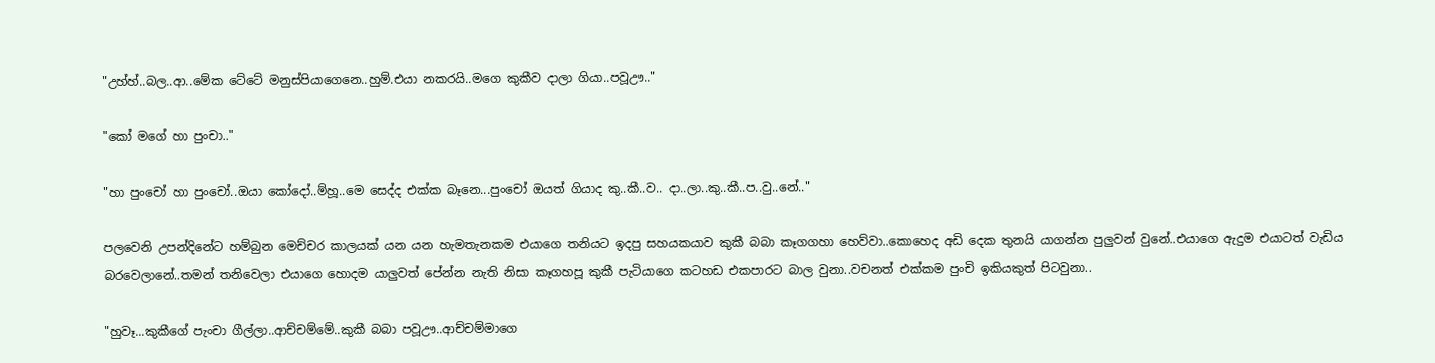"උහ්හ්..බල..ආ..මේක ටේටේ මනුස්පියාගෙනෙ..හුම්.එයා නකරයි..මගෙ කුකීව දාලා ගියා..පවූඌ.."

"කෝ මගේ හා පුංචා.."

"හා පුංචෝ හා පුංචෝ..ඔයා කෝදෝ..ම්හූ..මෙ සෙද්ද එක්ක බෑනෙ...පුංචෝ ඔයත් ගියාද කු..කී..ව.. දා..ලා..කු..කී..ප..වු..නේ.."

පලවෙනි උපන්දිනේට හම්බුන මෙච්චර කාලයක් යන යන හැමතැනකම එයාගෙ තනියට ඉදපු සහයකයාව කුකී බබා කෑගගහා හෙව්වා..කොහෙද අඩි දෙක තුනයි යාගන්න පුලුවන් වුනේ..එයාගෙ ඇදුම එයාටත් වැඩිය බරවෙලානේ..තමන් තනිවෙලා එයාගෙ හොදම යාලුවත් පේන්න නැති නිසා කෑගහපූ කුකී පැටියාගෙ කටහඩ එකපාරට බාල වුනා..වචනත් එක්කම පුංචි ඉකියකුත් පිටවුනා..

"හුවෑ...කුකීගේ පැංචා ගීල්ලා..ආච්චම්මේ..කුකී බබා පවූඌ..ආච්චම්මාගෙ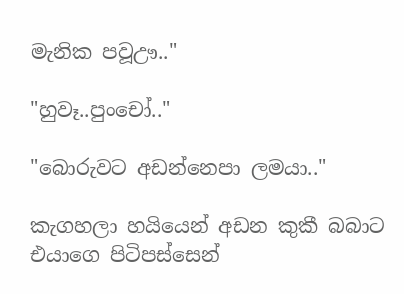මැනික පවූඌ.."

"හුවෑ..පුංචෝ.."

"බොරුවට අඩන්නෙපා ලමයා.."

කැගහලා හයියෙන් අඩන කුකී බබාට එයාගෙ පිටිපස්සෙන්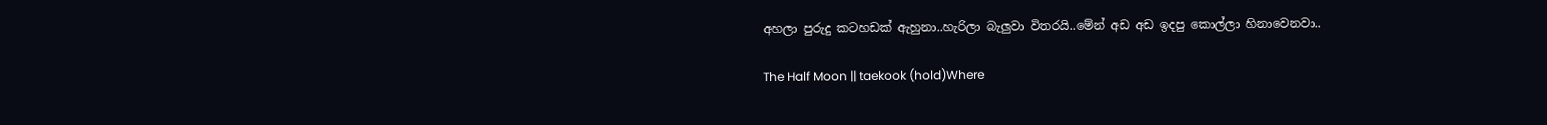අහලා පුරුදු කටහඩක් ඇහුනා..හැරිලා බැලුවා විතරයි..මේන් අඩ අඩ ඉදපු කොල්ලා හිනාවෙනවා..

The Half Moon || taekook (hold)Where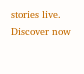stories live. Discover now